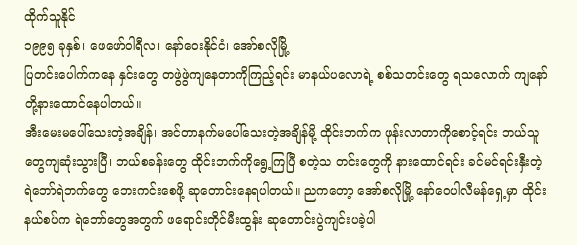ထိုက်သူနိုင်
၁၉၉၅ ခုနှစ်၊ ဖေဖော်ဝါရီလ၊ နော်ဝေးနိုင်ငံ၊ အော်စလိုမြို့
ပြတင်းပေါက်ကနေ နှင်းတွေ တဖွဲဖွဲကျနေတာကိုကြည့်ရင်း မာနယ်ပလောရဲ့ စစ်သတင်းတွေ ရသလောက် ကျနော်တို့နားထောင်နေပါတယ်။
အီးမေးမပေါ်သေးတဲ့အချိန်၊ အင်တာနက်မပေါ်သေးတဲ့အချိန်မို့ ထိုင်းဘက်က ဖုန်းလာတာကိုစောင့်ရင်း ဘယ်သူတွေကျဆုံးသွားပြီ၊ ဘယ်စခန်းတွေ ထိုင်းဘက်ကိုရွေ့ကြပြီ စတဲ့သ တင်းတွေကို နားထောင်ရင်း ခင်မင်ရင်းနှီးတဲ့ ရဲဘော်ရဲဘက်တွေ ဘေးကင်းစေဖို့ ဆုတောင်းနေရပါတယ်။ ညကတော့ အော်စလိုမြို့ နော်ဝေပါလီမန်ရှေ့မှာ ထိုင်းနယ်စပ်က ရဲဘော်တွေအတွက် ဖရောင်းတိုင်မီးထွန်း ဆုတောင်းပွဲကျင်းပခဲ့ပါ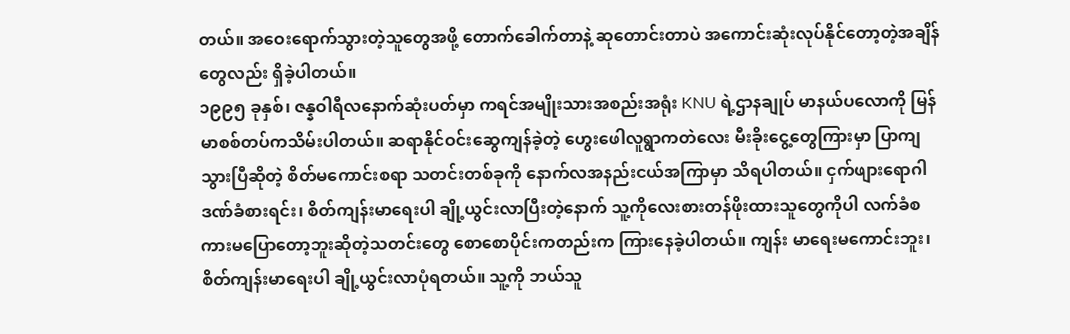တယ်။ အဝေးရောက်သွားတဲ့သူတွေအဖို့ တောက်ခေါက်တာနဲ့ ဆုတောင်းတာပဲ အကောင်းဆုံးလုပ်နိုင်တော့တဲ့အချိန်တွေလည်း ရှိခဲ့ပါတယ်။
၁၉၉၅ ခုနှစ်၊ ဇန္နဝါရီလနောက်ဆုံးပတ်မှာ ကရင်အမျိုးသားအစည်းအရုံး KNU ရဲ့ဌာနချုပ် မာနယ်ပလောကို မြန်မာစစ်တပ်ကသိမ်းပါတယ်။ ဆရာနိုင်ဝင်းဆွေကျန်ခဲ့တဲ့ ဟွေးဖေါလူရွာကတဲလေး မီးခိုးငွေ့တွေကြားမှာ ပြာကျသွားပြီဆိုတဲ့ စိတ်မကောင်းစရာ သတင်းတစ်ခုကို နောက်လအနည်းငယ်အကြာမှာ သိရပါတယ်။ ငှက်ဖျားရောဂါဒဏ်ခံစားရင်း၊ စိတ်ကျန်းမာရေးပါ ချို့ယွင်းလာပြီးတဲ့နောက် သူ့ကိုလေးစားတန်ဖိုးထားသူတွေကိုပါ လက်ခံစကားမပြောတော့ဘူးဆိုတဲ့သတင်းတွေ စောစောပိုင်းကတည်းက ကြားနေခဲ့ပါတယ်။ ကျန်း မာရေးမကောင်းဘူး၊ စိတ်ကျန်းမာရေးပါ ချို့ယွင်းလာပုံရတယ်။ သူ့ကို ဘယ်သူ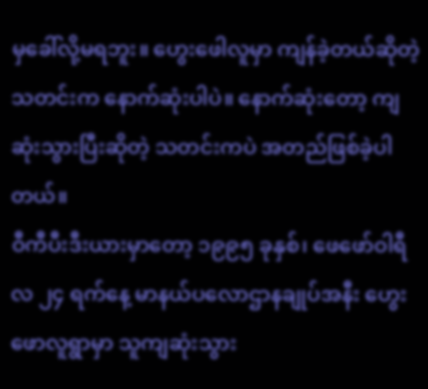မှခေါ်လို့မရဘူး။ ဟွေးဖေါလူမှာ ကျန်ခဲ့တယ်ဆိုတဲ့သတင်းက နောက်ဆုံးပါပဲ။ နောက်ဆုံးတော့ ကျဆုံးသွားပြီးဆိုတဲ့ သတင်းကပဲ အတည်ဖြစ်ခဲ့ပါတယ်။
ဝီကီပီးဒီးယားမှာတော့ ၁၉၉၅ ခုနှစ်၊ ဖေဖော်ဝါရီလ ၂၄ ရက်နေ့ မာနယ်ပလောဌာနချုပ်အနီး ဟွေးဖောလူရွာမှာ သူကျဆုံးသွား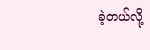ခဲ့တယ်လို့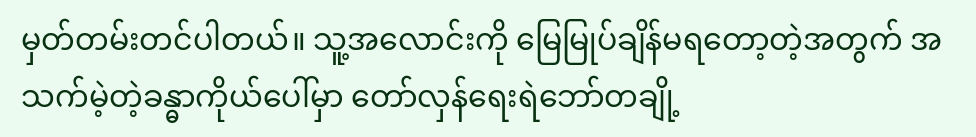မှတ်တမ်းတင်ပါတယ်။ သူ့အလောင်းကို မြေမြုပ်ချိန်မရတော့တဲ့အတွက် အသက်မဲ့တဲ့ခန္ဓာကိုယ်ပေါ်မှာ တော်လှန်ရေးရဲဘော်တချို့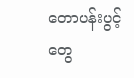တောပန်းပွင့်တွေ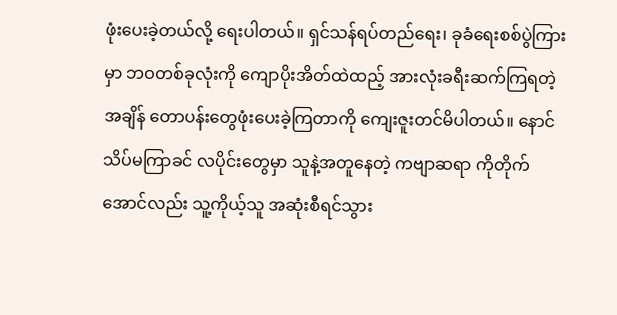ဖုံးပေးခဲ့တယ်လို့ ရေးပါတယ်။ ရှင်သန်ရပ်တည်ရေး၊ ခုခံရေးစစ်ပွဲကြားမှာ ဘဝတစ်ခုလုံးကို ကျောပိုးအိတ်ထဲထည့် အားလုံးခရီးဆက်ကြရတဲ့အချိန် တောပန်းတွေဖုံးပေးခဲ့ကြတာကို ကျေးဇူးတင်မိပါတယ်။ နောင်သိပ်မကြာခင် လပိုင်းတွေမှာ သူနဲ့အတူနေတဲ့ ကဗျာဆရာ ကိုတိုက်အောင်လည်း သူ့ကိုယ့်သူ အဆုံးစီရင်သွား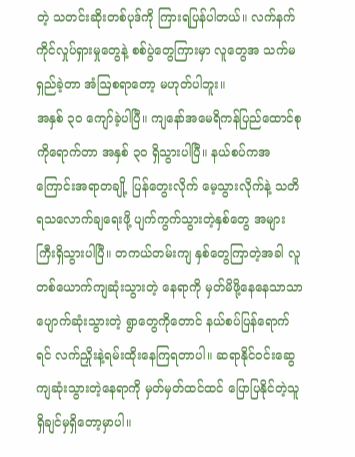တဲ့ သတင်းဆိုးတစ်ပုဒ်ကို ကြားရပြန်ပါတယ်။ လက်နက်ကိုင်လှုပ်ရှားမှုတွေနဲ့ စစ်ပွဲတွေကြားမှာ လူတွေအ သက်မရှည်ခဲ့တာ အံဩစရာတော့ မဟုတ်ပါဘူး။
အနှစ် ၃၀ ကျော်ခဲ့ပါပြီ။ ကျနော်အမေရိကန်ပြည်ထောင်စုကိုရောက်တာ အနှစ် ၃၀ ရှိသွားပါပြီ။ နယ်စပ်ကအကြောင်းအရာတချို့ ပြန်တွေးလိုက် မေ့သွားလိုက်နဲ့ သတိရသလောက်ချရေးဖို့ ပျက်ကွက်သွားတဲ့နှစ်တွေ အများကြီးရှိသွားပါပြီ။ တကယ်တမ်းကျ နှစ်တွေကြာတဲ့အခါ လူတစ်ယောက်ကျဆုံးသွားတဲ့ နေရာကို မှတ်မိဖို့နေနေသာသာ ပျောက်ဆုံးသွားတဲ့ ရွာတွေကိုတောင် နယ်စပ်ပြန်ရောက်ရင် လက်ညှိုးနဲ့ရမ်းထိုးနေကြရတာပါ။ ဆရာနိုင်ဝင်းဆွေ ကျဆုံးသွားတဲ့နေရာကို မှတ်မှတ်ထင်ထင် ပြောပြနိုင်တဲ့သူ ရှိချင်မှရှိတော့မှာပါ။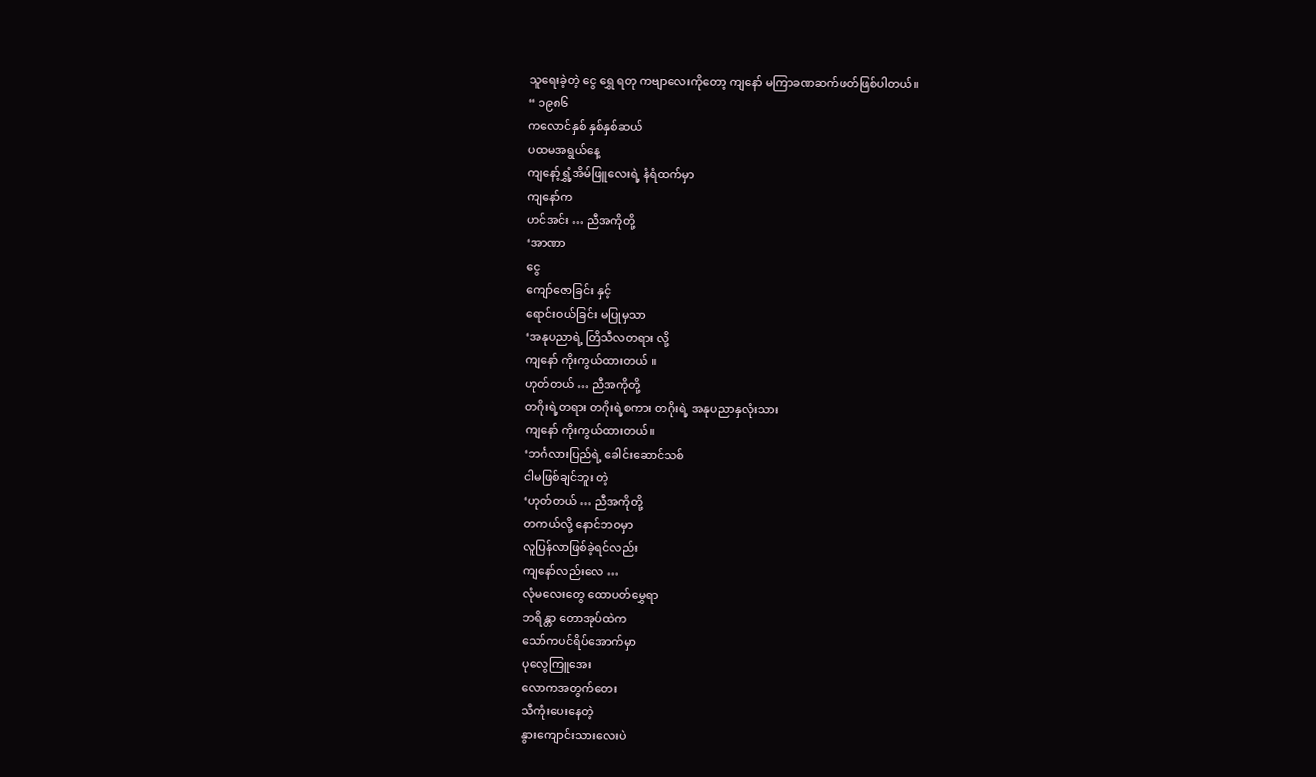သူရေးခဲ့တဲ့ ငွေ ရွှေ ရတု ကဗျာလေးကိုတော့ ကျနော် မကြာခဏဆက်ဖတ်ဖြစ်ပါတယ်။
“ ၁၉၈၆
ကလောင်နှစ် နှစ်နှစ်ဆယ်
ပထမအရွယ်နေ့
ကျနော့်ရွှံ့အိမ်ဖြူလေးရဲ့ နံရံထက်မှာ
ကျနော်က
ဟင်အင်း … ညီအကိုတို့
‘အာဏာ
ငွေ
ကျော်ဇောခြင်း နှင့်
ရောင်းဝယ်ခြင်း မပြုမှသာ
‘အနုပညာရဲ့ တြိသီလတရား လို့
ကျနော် ကိုးကွယ်ထားတယ် ။
ဟုတ်တယ် … ညီအကိုတို့
တဂိုးရဲ့တရား တဂိုးရဲ့စကား တဂိုးရဲ့ အနုပညာနှလုံးသား
ကျနော် ကိုးကွယ်ထားတယ်။
‘ဘင်္ဂလားပြည်ရဲ့ ခေါင်းဆောင်သစ်
ငါမဖြစ်ချင်ဘူး တဲ့
‘ဟုတ်တယ် … ညီအကိုတို့
တကယ်လို့ နောင်ဘဝမှာ
လူပြန်လာဖြစ်ခဲ့ရင်လည်း
ကျနော်လည်းလေ …
လုံမလေးတွေ ထောပတ်မွှေရာ
ဘရိန္တာ တောအုပ်ထဲက
သော်ကပင်ရိပ်အောက်မှာ
ပုလွေကြူအေး
လောကအတွက်တေး
သီကုံးပေးနေတဲ့
နွားကျောင်းသားလေးပဲ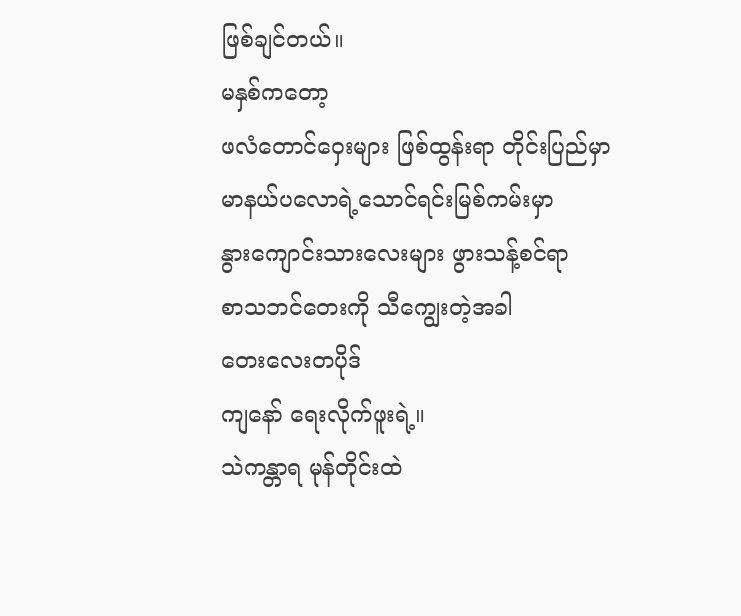ဖြစ်ချင်တယ်။
မနှစ်ကတော့
ဖလံတောင်ဝှေးများ ဖြစ်ထွန်းရာ တိုင်းပြည်မှာ
မာနယ်ပလောရဲ့သောင်ရင်းမြစ်ကမ်းမှာ
နွားကျောင်းသားလေးများ ဖွားသန့်စင်ရာ
စာသဘင်တေးကို သီကျွေးတဲ့အခါ
တေးလေးတပိုဒ်
ကျနော် ရေးလိုက်ဖူးရဲ့။
သဲကန္တာရ မုန်တိုင်းထဲ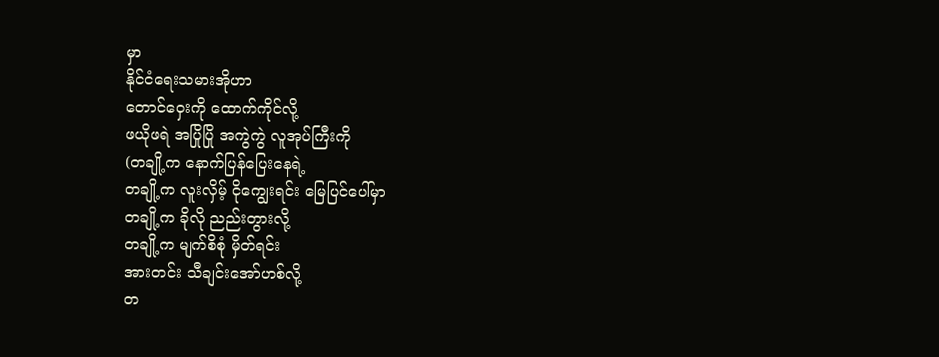မှာ
နိုင်ငံရေးသမားအိုဟာ
တောင်ဝှေးကို ထောက်ကိုင်လို့
ဖယိုဖရဲ အပြိုပြို အကွဲကွဲ လူအုပ်ကြီးကို
(တချို့က နောက်ပြန်ပြေးနေရဲ့
တချို့က လူးလှိမ့် ငိုကျွေးရင်း မြေပြင်ပေါ်မှာ
တချို့က ခိုလို ညည်းတွားလို့
တချို့က မျက်စိစုံ မှိတ်ရင်း
အားတင်း သီချင်းအော်ဟစ်လို့
တ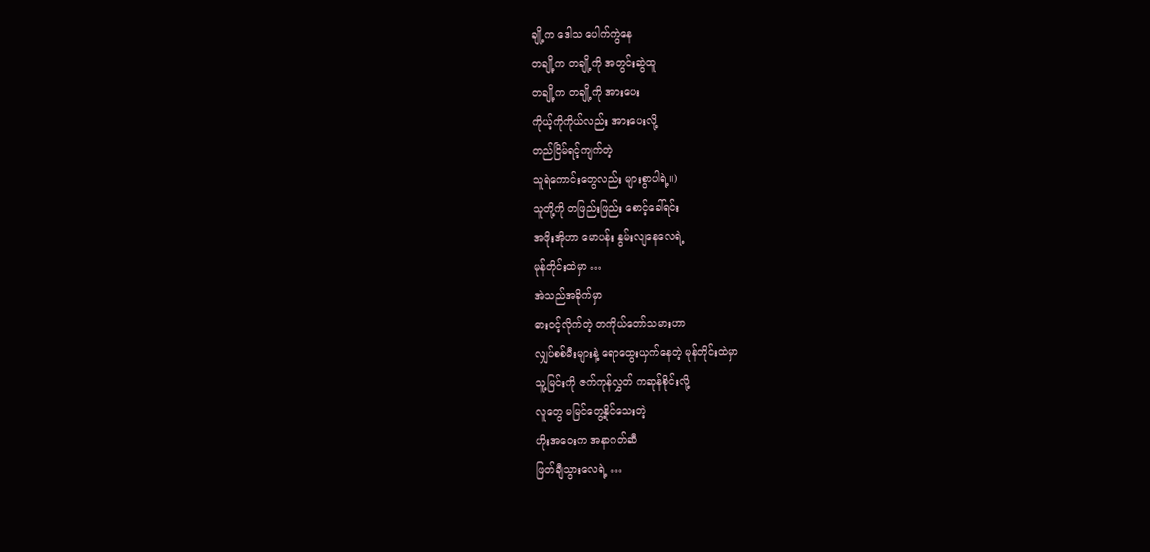ချို့က ဒေါသ ပေါက်ကွဲနေ
တချို့က တချို့ကို အတွင်းဆွဲထူ
တချို့က တချို့ကို အားပေး
ကိုယ့်ကိုကိုယ်လည်း အားပေးလို့
တည်ငြိမ်ရင့်ကျက်တဲ့
သူရဲကောင်းတွေလည်း များစွာပါရဲ့။)
သူတို့ကို တဖြည်းဖြည်း စောင့်ခေါ်ရင်း
အဖိုးအိုဟာ မောပန်း နွမ်းလျနေလေရဲ့
မုန်တိုင်းထဲမှာ …
အဲသည်အခိုက်မှာ
ဓားဝင့်လိုက်တဲ့ တကိုယ်တော်သမားဟာ
လျှပ်စစ်မီးများနဲ့ ရောထွေးယှက်နေတဲ့ မုန်တိုင်းထဲမှာ
သူ့မြင်းကို ဇက်ကုန်လွှတ် ကဆုန်စိုင်းလို့
လူတွေ မမြင်တွေ့နိုင်သေးတဲ့
ဟိုးအဝေးက အနာဂတ်ဆီ
ဖြတ်ချီသွားလေရဲ့ …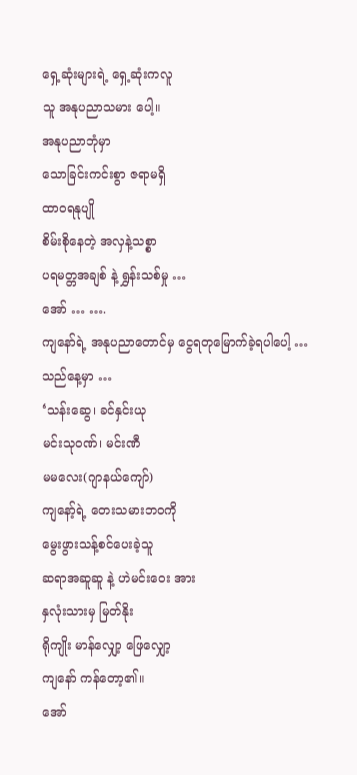ရှေ့ဆုံးများရဲ့ ရှေ့ဆုံးကလူ
သူ အနုပညာသမား ပေါ့။
အနုပညာဘုံမှာ
သောခြင်းကင်းစွာ ဇရာမရှိ
ထာဝရနုပျို
စိမ်းစိုနေတဲ့ အလှနဲ့သစ္စာ
ပရမတ္တအချစ် နဲ့ ရွှန်းသစ်မှု …
အော် … ….
ကျနော်ရဲ့ အနုပညာတောင်မှ ငွေရတုမြောက်ခဲ့ရပါပေါ့ …
သည်နေ့မှာ …
‘သန်းဆွေ၊ ခင်နှင်းယု
မင်းသုဝဏ်၊ မင်းဏီ
မမလေး(ဂျာနယ်ကျော်)
ကျနော့်ရဲ့ တေးသမားဘဝကို
မွေးဖွားသန့်စင်ပေးခဲ့သူ
ဆရာအဆူဆူ နဲ့ ဟဲမင်းဝေး အား
နှလုံးသားမှ မြတ်နိုး
ရိုကျိုး မာန်လျှော့ ဖြေလျှော့
ကျနော် ကန်တော့၏။
အော်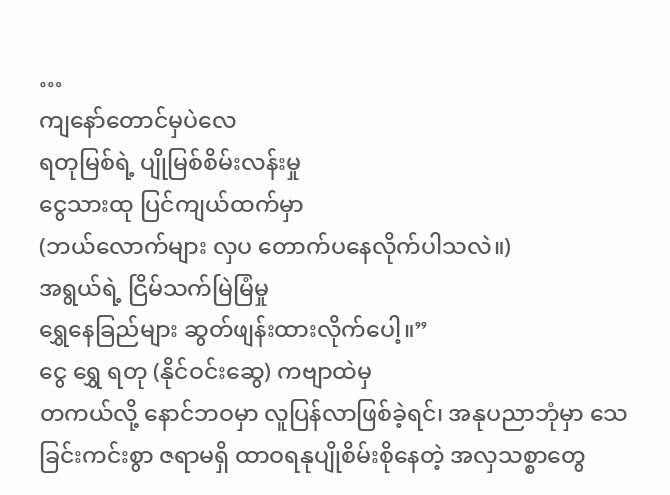…
ကျနော်တောင်မှပဲလေ
ရတုမြစ်ရဲ့ ပျိုမြစ်စိမ်းလန်းမှု
ငွေသားထု ပြင်ကျယ်ထက်မှာ
(ဘယ်လောက်များ လှပ တောက်ပနေလိုက်ပါသလဲ။)
အရွယ်ရဲ့ ငြိမ်သက်မြဲမြံမှု
ရွှေနေခြည်များ ဆွတ်ဖျန်းထားလိုက်ပေါ့။”
ငွေ ရွှေ ရတု (နိုင်ဝင်းဆွေ) ကဗျာထဲမှ
တကယ်လို့ နောင်ဘဝမှာ လူပြန်လာဖြစ်ခဲ့ရင်၊ အနုပညာဘုံမှာ သေခြင်းကင်းစွာ ဇရာမရှိ ထာဝရနုပျိုစိမ်းစိုနေတဲ့ အလှသစ္စာတွေ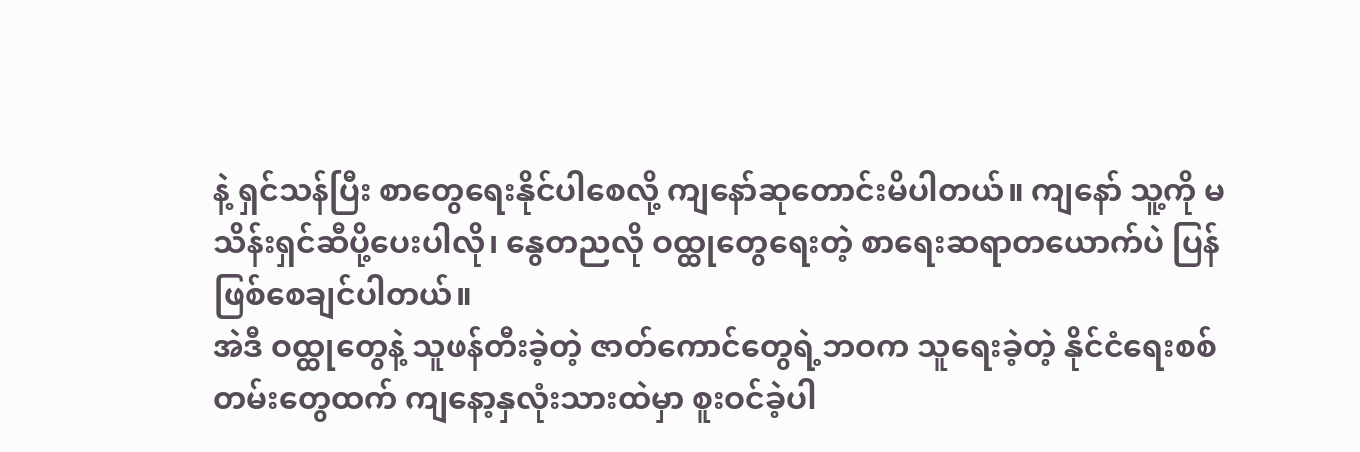နဲ့ ရှင်သန်ပြီး စာတွေရေးနိုင်ပါစေလို့ ကျနော်ဆုတောင်းမိပါတယ်။ ကျနော် သူ့ကို မသိန်းရှင်ဆီပို့ပေးပါလို၊ နွေတညလို ဝထ္ထုတွေရေးတဲ့ စာရေးဆရာတယောက်ပဲ ပြန်ဖြစ်စေချင်ပါတယ်။
အဲဒီ ဝထ္ထုတွေနဲ့ သူဖန်တီးခဲ့တဲ့ ဇာတ်ကောင်တွေရဲ့ဘဝက သူရေးခဲ့တဲ့ နိုင်ငံရေးစစ်တမ်းတွေထက် ကျနော့နှလုံးသားထဲမှာ စူးဝင်ခဲ့ပါ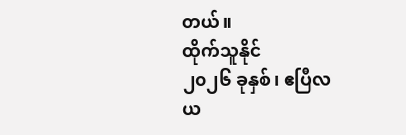တယ်။
ထိုက်သူနိုင်
၂၀၂၆ ခုနှစ်၊ ဧပြီလ
ယ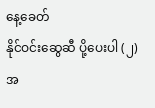နေ့ခေတ်
နိုင်ဝင်းဆွေဆီ ပို့ပေးပါ (၂) အ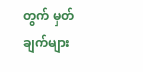တွက် မှတ်ချက်များ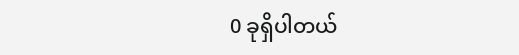0 ခုရှိပါတယ်